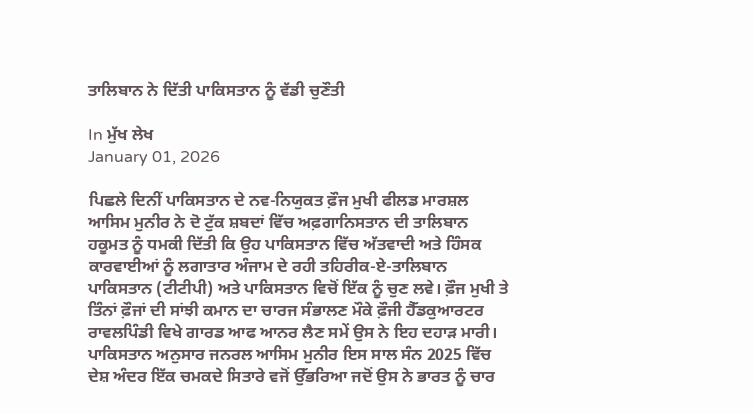ਤਾਲਿਬਾਨ ਨੇ ਦਿੱਤੀ ਪਾਕਿਸਤਾਨ ਨੂੰ ਵੱਡੀ ਚੁਣੌਤੀ

In ਮੁੱਖ ਲੇਖ
January 01, 2026

ਪਿਛਲੇ ਦਿਨੀਂ ਪਾਕਿਸਤਾਨ ਦੇ ਨਵ-ਨਿਯੁਕਤ ਫ਼ੌਜ ਮੁਖੀ ਫੀਲਡ ਮਾਰਸ਼ਲ ਆਸਿਮ ਮੁਨੀਰ ਨੇ ਦੋ ਟੁੱਕ ਸ਼ਬਦਾਂ ਵਿੱਚ ਅਫ਼ਗਾਨਿਸਤਾਨ ਦੀ ਤਾਲਿਬਾਨ ਹਕੂਮਤ ਨੂੰ ਧਮਕੀ ਦਿੱਤੀ ਕਿ ਉਹ ਪਾਕਿਸਤਾਨ ਵਿੱਚ ਅੱਤਵਾਦੀ ਅਤੇ ਹਿੰਸਕ ਕਾਰਵਾਈਆਂ ਨੂੰ ਲਗਾਤਾਰ ਅੰਜਾਮ ਦੇ ਰਹੀ ਤਹਿਰੀਕ-ਏ-ਤਾਲਿਬਾਨ ਪਾਕਿਸਤਾਨ (ਟੀਟੀਪੀ) ਅਤੇ ਪਾਕਿਸਤਾਨ ਵਿਚੋਂ ਇੱਕ ਨੂੰ ਚੁਣ ਲਵੇ। ਫ਼ੌਜ ਮੁਖੀ ਤੇ ਤਿੰਨਾਂ ਫ਼ੌਜਾਂ ਦੀ ਸਾਂਝੀ ਕਮਾਨ ਦਾ ਚਾਰਜ ਸੰਭਾਲਣ ਮੌਕੇ ਫ਼ੌਜੀ ਹੈੱਡਕੁਆਰਟਰ ਰਾਵਲਪਿੰਡੀ ਵਿਖੇ ਗਾਰਡ ਆਫ ਆਨਰ ਲੈਣ ਸਮੇਂ ਉਸ ਨੇ ਇਹ ਦਹਾੜ ਮਾਰੀ।
ਪਾਕਿਸਤਾਨ ਅਨੁਸਾਰ ਜਨਰਲ ਆਸਿਮ ਮੁਨੀਰ ਇਸ ਸਾਲ ਸੰਨ 2025 ਵਿੱਚ ਦੇਸ਼ ਅੰਦਰ ਇੱਕ ਚਮਕਦੇ ਸਿਤਾਰੇ ਵਜੋਂ ਉੱਭਰਿਆ ਜਦੋਂ ਉਸ ਨੇ ਭਾਰਤ ਨੂੰ ਚਾਰ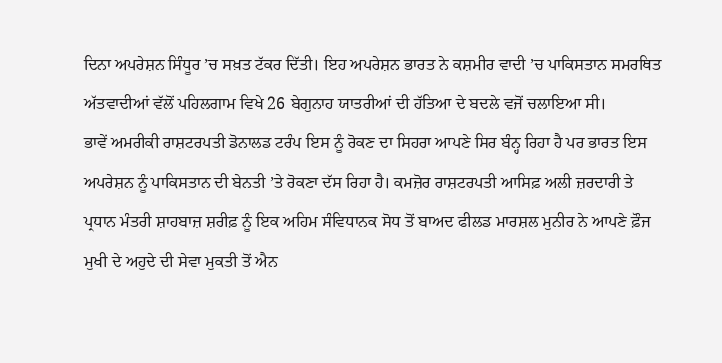ਦਿਨਾ ਅਪਰੇਸ਼ਨ ਸਿੰਧੂਰ ’ਚ ਸਖ਼ਤ ਟੱਕਰ ਦਿੱਤੀ। ਇਹ ਅਪਰੇਸ਼ਨ ਭਾਰਤ ਨੇ ਕਸ਼ਮੀਰ ਵਾਦੀ ’ਚ ਪਾਕਿਸਤਾਨ ਸਮਰਥਿਤ ਅੱਤਵਾਦੀਆਂ ਵੱਲੋਂ ਪਹਿਲਗਾਮ ਵਿਖੇ 26 ਬੇਗੁਨਾਹ ਯਾਤਰੀਆਂ ਦੀ ਹੱਤਿਆ ਦੇ ਬਦਲੇ ਵਜੋਂ ਚਲਾਇਆ ਸੀ।
ਭਾਵੇਂ ਅਮਰੀਕੀ ਰਾਸ਼ਟਰਪਤੀ ਡੋਨਾਲਡ ਟਰੰਪ ਇਸ ਨੂੰ ਰੋਕਣ ਦਾ ਸਿਹਰਾ ਆਪਣੇ ਸਿਰ ਬੰਨ੍ਹ ਰਿਹਾ ਹੈ ਪਰ ਭਾਰਤ ਇਸ ਅਪਰੇਸ਼ਨ ਨੂੰ ਪਾਕਿਸਤਾਨ ਦੀ ਬੇਨਤੀ ’ਤੇ ਰੋਕਣਾ ਦੱਸ ਰਿਹਾ ਹੈ। ਕਮਜ਼ੋਰ ਰਾਸ਼ਟਰਪਤੀ ਆਸਿਫ਼ ਅਲੀ ਜ਼ਰਦਾਰੀ ਤੇ ਪ੍ਰਧਾਨ ਮੰਤਰੀ ਸ਼ਾਹਬਾਜ਼ ਸ਼ਰੀਫ਼ ਨੂੰ ਇਕ ਅਹਿਮ ਸੰਵਿਧਾਨਕ ਸੋਧ ਤੋਂ ਬਾਅਦ ਫੀਲਡ ਮਾਰਸ਼ਲ ਮੁਨੀਰ ਨੇ ਆਪਣੇ ਫ਼ੌਜ ਮੁਖੀ ਦੇ ਅਹੁਦੇ ਦੀ ਸੇਵਾ ਮੁਕਤੀ ਤੋਂ ਐਨ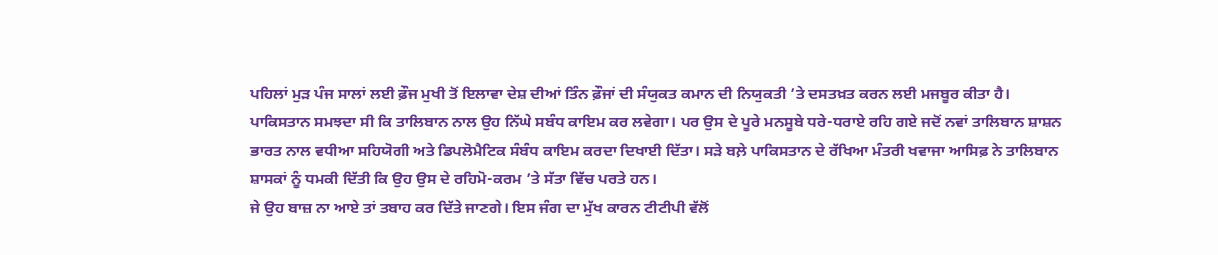ਪਹਿਲਾਂ ਮੁੜ ਪੰਜ ਸਾਲਾਂ ਲਈ ਫ਼ੌਜ ਮੁਖੀ ਤੋਂ ਇਲਾਵਾ ਦੇਸ਼ ਦੀਆਂ ਤਿੰਨ ਫ਼ੌਜਾਂ ਦੀ ਸੰਯੁਕਤ ਕਮਾਨ ਦੀ ਨਿਯੁਕਤੀ ’ਤੇ ਦਸਤਖ਼ਤ ਕਰਨ ਲਈ ਮਜਬੂਰ ਕੀਤਾ ਹੈ।
ਪਾਕਿਸਤਾਨ ਸਮਝਦਾ ਸੀ ਕਿ ਤਾਲਿਬਾਨ ਨਾਲ ਉਹ ਨਿੱਘੇ ਸਬੰਧ ਕਾਇਮ ਕਰ ਲਵੇਗਾ। ਪਰ ਉਸ ਦੇ ਪੂਰੇ ਮਨਸੂਬੇ ਧਰੇ-ਧਰਾਏ ਰਹਿ ਗਏ ਜਦੋਂ ਨਵਾਂ ਤਾਲਿਬਾਨ ਸ਼ਾਸ਼ਨ ਭਾਰਤ ਨਾਲ ਵਧੀਆ ਸਹਿਯੋਗੀ ਅਤੇ ਡਿਪਲੋਮੈਟਿਕ ਸੰਬੰਧ ਕਾਇਮ ਕਰਦਾ ਦਿਖਾਈ ਦਿੱਤਾ। ਸੜੇ ਬਲ਼ੇ ਪਾਕਿਸਤਾਨ ਦੇ ਰੱਖਿਆ ਮੰਤਰੀ ਖਵਾਜਾ ਆਸਿਫ਼ ਨੇ ਤਾਲਿਬਾਨ ਸ਼ਾਸਕਾਂ ਨੂੰ ਧਮਕੀ ਦਿੱਤੀ ਕਿ ਉਹ ਉਸ ਦੇ ਰਹਿਮੋ-ਕਰਮ ’ਤੇ ਸੱਤਾ ਵਿੱਚ ਪਰਤੇ ਹਨ।
ਜੇ ਉਹ ਬਾਜ਼ ਨਾ ਆਏ ਤਾਂ ਤਬਾਹ ਕਰ ਦਿੱਤੇ ਜਾਣਗੇ। ਇਸ ਜੰਗ ਦਾ ਮੁੱਖ ਕਾਰਨ ਟੀਟੀਪੀ ਵੱਲੋਂ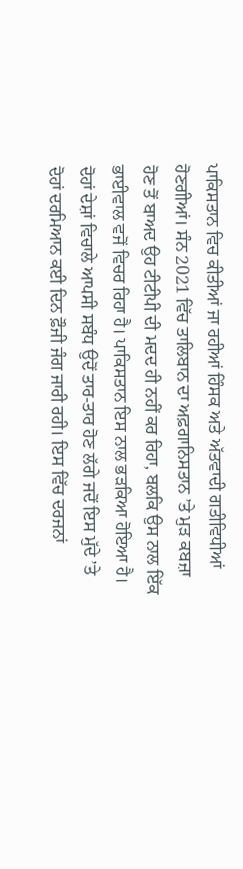ਪਾਕਿਸਤਾਨ ਵਿਚ ਕੀਤੀਆਂ ਜਾ ਰਹੀਆਂ ਹਿੰਸਕ ਅਤੇ ਅੱਤਵਾਦੀ ਗਤੀਵਿਧੀਆਂ ਹੋਣਗੀਆਂ। ਸੰਨ 2021 ਵਿੱਚ ਤਾਲਿਬਾਨ ਦਾ ਅਫ਼ਗਾਨਿਸਤਾਨ ’ਤੇ ਮੁੜ ਕਬਜ਼ਾ ਹੋਣ ਤੋਂ ਬਾਅਦ ਉਹ ਟੀਟੀਪੀ ਦੀ ਮਦਦ ਹੀ ਨਹੀਂ ਕਰ ਰਿਹਾ, ਬਲਕਿ ਉਸ ਨਾਲ ਇੱਕ ਭਾਈਵਾਲ ਵਜੋਂ ਵਿਚਰ ਰਿਹਾ ਹੈ। ਪਾਕਿਸਤਾਨ ਇਸ ਨਾਲ ਭੜਕਿਆ ਹੋਇਆ ਹੈ।
ਦੋਹਾਂ ਦੇਸ਼ਾਂ ਵਿਚਾਲੇ ਆਪਸੀ ਸਬੰਧ ਉਦੋਂ ਤਾਰ-ਤਾਰ ਹੋਣ ਲੱਗੇ ਜਦੋਂ ਇਸ ਮੁੱਦੇ ’ਤੇ ਦੋਹਾਂ ਦਰਮਿਆਨ ਕਈ ਦਿਨ ਫ਼ੌਜੀ ਜੰਗ ਜਾਰੀ ਰਹੀ। ਇਸ ਵਿੱਚ ਦਰਜਨਾਂ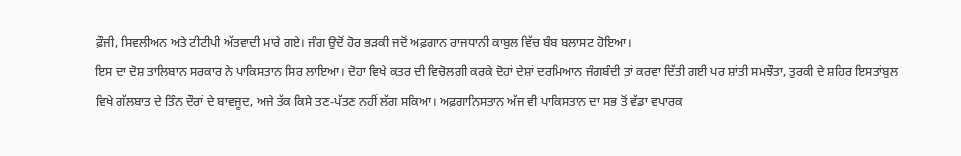ਫ਼ੌਜੀ, ਸਿਵਲੀਅਨ ਅਤੇ ਟੀਟੀਪੀ ਅੱਤਵਾਦੀ ਮਾਰੇ ਗਏ। ਜੰਗ ਉਦੋਂ ਹੋਰ ਭੜਕੀ ਜਦੋਂ ਅਫ਼ਗਾਨ ਰਾਜਧਾਨੀ ਕਾਬੁਲ ਵਿੱਚ ਬੰਬ ਬਲਾਸਟ ਹੋਇਆ।
ਇਸ ਦਾ ਦੋਸ਼ ਤਾਲਿਬਾਨ ਸਰਕਾਰ ਨੇ ਪਾਕਿਸਤਾਨ ਸਿਰ ਲਾਇਆ। ਦੋਹਾ ਵਿਖੇ ਕਤਰ ਦੀ ਵਿਚੋਲਗੀ ਕਰਕੇ ਦੋਹਾਂ ਦੇਸ਼ਾਂ ਦਰਮਿਆਨ ਜੰਗਬੰਦੀ ਤਾਂ ਕਰਵਾ ਦਿੱਤੀ ਗਈ ਪਰ ਸ਼ਾਂਤੀ ਸਮਝੌਤਾ, ਤੁਰਕੀ ਦੇ ਸ਼ਹਿਰ ਇਸਤਾਂਬੁਲ ਵਿਖੇ ਗੱਲਬਾਤ ਦੇ ਤਿੰਨ ਦੌਰਾਂ ਦੇ ਬਾਵਜੂਦ, ਅਜੇ ਤੱਕ ਕਿਸੇ ਤਣ-ਪੱਤਣ ਨਹੀਂ ਲੱਗ ਸਕਿਆ। ਅਫ਼ਗਾਨਿਸਤਾਨ ਅੱਜ ਵੀ ਪਾਕਿਸਤਾਨ ਦਾ ਸਭ ਤੋਂ ਵੱਡਾ ਵਪਾਰਕ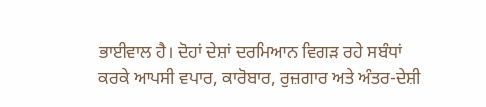ਭਾਈਵਾਲ ਹੈ। ਦੋਹਾਂ ਦੇਸ਼ਾਂ ਦਰਮਿਆਨ ਵਿਗੜ ਰਹੇ ਸਬੰਧਾਂ ਕਰਕੇ ਆਪਸੀ ਵਪਾਰ, ਕਾਰੋਬਾਰ, ਰੁਜ਼ਗਾਰ ਅਤੇ ਅੰਤਰ-ਦੇਸ਼ੀ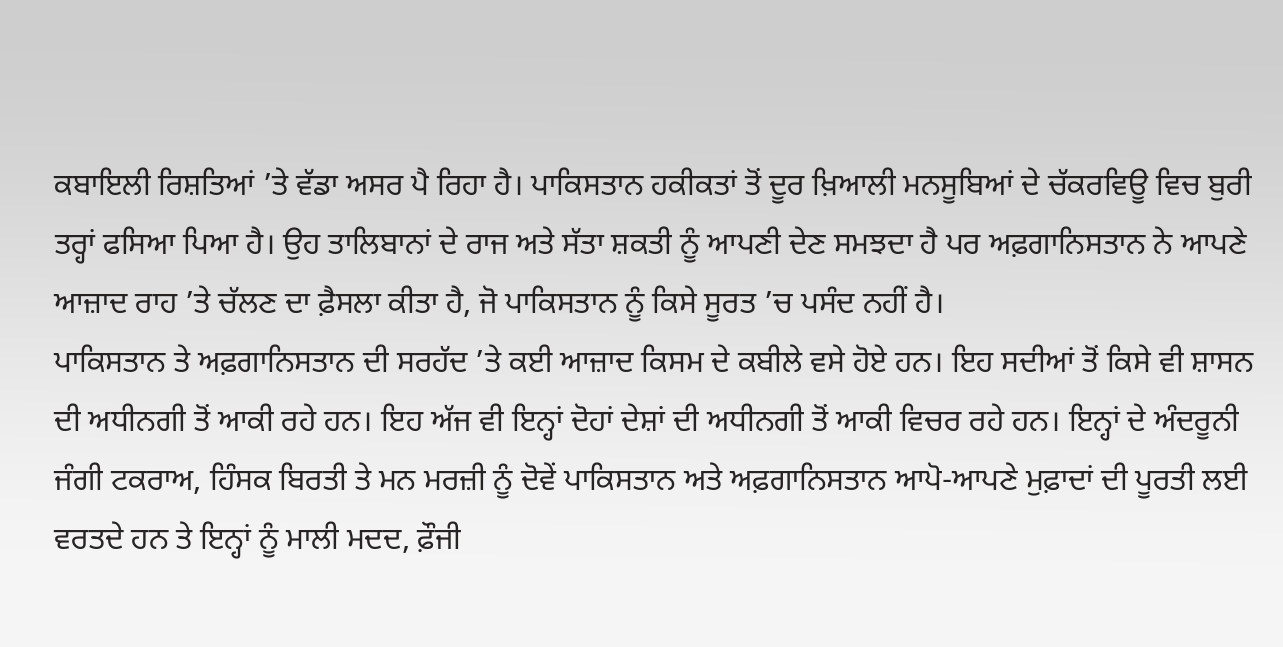ਕਬਾਇਲੀ ਰਿਸ਼ਤਿਆਂ ’ਤੇ ਵੱਡਾ ਅਸਰ ਪੈ ਰਿਹਾ ਹੈ। ਪਾਕਿਸਤਾਨ ਹਕੀਕਤਾਂ ਤੋਂ ਦੂਰ ਖ਼ਿਆਲੀ ਮਨਸੂਬਿਆਂ ਦੇ ਚੱਕਰਵਿਊ ਵਿਚ ਬੁਰੀ ਤਰ੍ਹਾਂ ਫਸਿਆ ਪਿਆ ਹੈ। ਉਹ ਤਾਲਿਬਾਨਾਂ ਦੇ ਰਾਜ ਅਤੇ ਸੱਤਾ ਸ਼ਕਤੀ ਨੂੰ ਆਪਣੀ ਦੇਣ ਸਮਝਦਾ ਹੈ ਪਰ ਅਫ਼ਗਾਨਿਸਤਾਨ ਨੇ ਆਪਣੇ ਆਜ਼ਾਦ ਰਾਹ ’ਤੇ ਚੱਲਣ ਦਾ ਫ਼ੈਸਲਾ ਕੀਤਾ ਹੈ, ਜੋ ਪਾਕਿਸਤਾਨ ਨੂੰ ਕਿਸੇ ਸੂਰਤ ’ਚ ਪਸੰਦ ਨਹੀਂ ਹੈ।
ਪਾਕਿਸਤਾਨ ਤੇ ਅਫ਼ਗਾਨਿਸਤਾਨ ਦੀ ਸਰਹੱਦ ’ਤੇ ਕਈ ਆਜ਼ਾਦ ਕਿਸਮ ਦੇ ਕਬੀਲੇ ਵਸੇ ਹੋਏ ਹਨ। ਇਹ ਸਦੀਆਂ ਤੋਂ ਕਿਸੇ ਵੀ ਸ਼ਾਸਨ ਦੀ ਅਧੀਨਗੀ ਤੋਂ ਆਕੀ ਰਹੇ ਹਨ। ਇਹ ਅੱਜ ਵੀ ਇਨ੍ਹਾਂ ਦੋਹਾਂ ਦੇਸ਼ਾਂ ਦੀ ਅਧੀਨਗੀ ਤੋਂ ਆਕੀ ਵਿਚਰ ਰਹੇ ਹਨ। ਇਨ੍ਹਾਂ ਦੇ ਅੰਦਰੂਨੀ ਜੰਗੀ ਟਕਰਾਅ, ਹਿੰਸਕ ਬਿਰਤੀ ਤੇ ਮਨ ਮਰਜ਼ੀ ਨੂੰ ਦੋਵੇਂ ਪਾਕਿਸਤਾਨ ਅਤੇ ਅਫ਼ਗਾਨਿਸਤਾਨ ਆਪੋ-ਆਪਣੇ ਮੁਫ਼ਾਦਾਂ ਦੀ ਪੂਰਤੀ ਲਈ ਵਰਤਦੇ ਹਨ ਤੇ ਇਨ੍ਹਾਂ ਨੂੰ ਮਾਲੀ ਮਦਦ, ਫ਼ੌਜੀ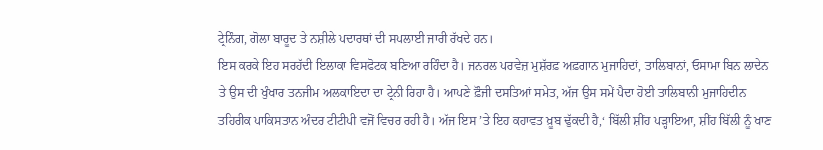ਟ੍ਰੇਨਿੰਗ, ਗੋਲਾ ਬਾਰੂਦ ਤੇ ਨਸ਼ੀਲੇ ਪਦਾਰਥਾਂ ਦੀ ਸਪਲਾਈ ਜਾਰੀ ਰੱਖਦੇ ਹਨ।
ਇਸ ਕਰਕੇ ਇਹ ਸਰਹੱਦੀ ਇਲਾਕਾ ਵਿਸਫੋਟਕ ਬਣਿਆ ਰਹਿੰਦਾ ਹੈ। ਜਨਰਲ ਪਰਵੇਜ਼ ਮੁਸ਼ੱਰਫ਼ ਅਫ਼ਗਾਨ ਮੁਜਾਹਿਦਾਂ, ਤਾਲਿਬਾਨਾਂ, ਓਸਾਮਾ ਬਿਨ ਲਾਦੇਨ ਤੇ ਉਸ ਦੀ ਖੁੰਖਾਰ ਤਨਜੀਮ ਅਲਕਾਇਦਾ ਦਾ ਟ੍ਰੇਨੀ ਰਿਹਾ ਹੈ। ਆਪਣੇ ਫ਼ੌਜੀ ਦਸਤਿਆਂ ਸਮੇਤ, ਅੱਜ ਉਸ ਸਮੇਂ ਪੈਦਾ ਹੋਈ ਤਾਲਿਬਾਨੀ ਮੁਜਾਹਿਦੀਨ ਤਹਿਰੀਕ ਪਾਕਿਸਤਾਨ ਅੰਦਰ ਟੀਟੀਪੀ ਵਜੋਂ ਵਿਚਰ ਰਹੀ ਹੈ। ਅੱਜ ਇਸ ’ਤੇ ਇਹ ਕਹਾਵਤ ਖ਼ੂਬ ਢੁੱਕਦੀ ਹੈ,‘ ਬਿੱਲੀ ਸ਼ੀਂਹ ਪੜ੍ਹਾਇਆ, ਸ਼ੀਂਹ ਬਿੱਲੀ ਨੂੰ ਖਾਣ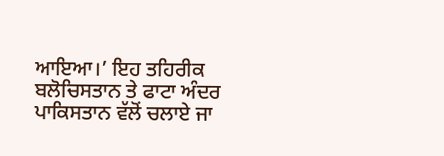ਆਇਆ।’ ਇਹ ਤਹਿਰੀਕ ਬਲੋਚਿਸਤਾਨ ਤੇ ਫਾਟਾ ਅੰਦਰ ਪਾਕਿਸਤਾਨ ਵੱਲੋਂ ਚਲਾਏ ਜਾ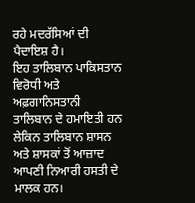ਰਹੇ ਮਦਰੱਸਿਆਂ ਦੀ ਪੈਦਾਇਸ਼ ਹੈ।
ਇਹ ਤਾਲਿਬਾਨ ਪਾਕਿਸਤਾਨ ਵਿਰੋਧੀ ਅਤੇ ਅਫ਼ਗਾਨਿਸਤਾਨੀ ਤਾਲਿਬਾਨ ਦੇ ਹਮਾਇਤੀ ਹਨ ਲੇਕਿਨ ਤਾਲਿਬਾਨ ਸ਼ਾਸਨ ਅਤੇ ਸ਼ਾਸਕਾਂ ਤੋਂ ਆਜ਼ਾਦ ਆਪਣੀ ਨਿਆਰੀ ਹਸਤੀ ਦੇ ਮਾਲਕ ਹਨ।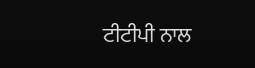ਟੀਟੀਪੀ ਨਾਲ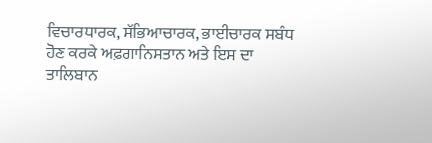ਵਿਚਾਰਧਾਰਕ, ਸੱਭਿਆਚਾਰਕ, ਭਾਈਚਾਰਕ ਸਬੰਧ ਹੋਣ ਕਰਕੇ ਅਫ਼ਗਾਨਿਸਤਾਨ ਅਤੇ ਇਸ ਦਾ ਤਾਲਿਬਾਨ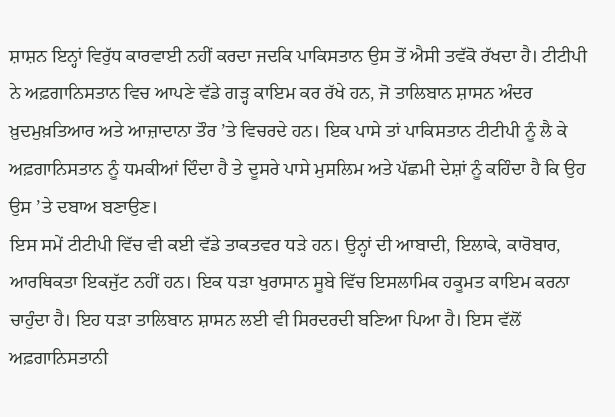ਸ਼ਾਸ਼ਨ ਇਨ੍ਹਾਂ ਵਿਰੁੱਧ ਕਾਰਵਾਈ ਨਹੀਂ ਕਰਦਾ ਜਦਕਿ ਪਾਕਿਸਤਾਨ ਉਸ ਤੋਂ ਐਸੀ ਤਵੱਕੋ ਰੱਖਦਾ ਹੈ। ਟੀਟੀਪੀ ਨੇ ਅਫ਼ਗਾਨਿਸਤਾਨ ਵਿਚ ਆਪਣੇ ਵੱਡੇ ਗੜ੍ਹ ਕਾਇਮ ਕਰ ਰੱਖੇ ਹਨ, ਜੋ ਤਾਲਿਬਾਨ ਸ਼ਾਸਨ ਅੰਦਰ ਖ਼ੁਦਮੁਖ਼ਤਿਆਰ ਅਤੇ ਆਜ਼ਾਦਾਨਾ ਤੌਰ ’ਤੇ ਵਿਚਰਦੇ ਹਨ। ਇਕ ਪਾਸੇ ਤਾਂ ਪਾਕਿਸਤਾਨ ਟੀਟੀਪੀ ਨੂੰ ਲੈ ਕੇ ਅਫ਼ਗਾਨਿਸਤਾਨ ਨੂੰ ਧਮਕੀਆਂ ਦਿੰਦਾ ਹੈ ਤੇ ਦੂਸਰੇ ਪਾਸੇ ਮੁਸਲਿਮ ਅਤੇ ਪੱਛਮੀ ਦੇਸ਼ਾਂ ਨੂੰ ਕਹਿੰਦਾ ਹੈ ਕਿ ਉਹ ਉਸ ’ਤੇ ਦਬਾਅ ਬਣਾਉਣ।
ਇਸ ਸਮੇਂ ਟੀਟੀਪੀ ਵਿੱਚ ਵੀ ਕਈ ਵੱਡੇ ਤਾਕਤਵਰ ਧੜੇ ਹਨ। ਉਨ੍ਹਾਂ ਦੀ ਆਬਾਦੀ, ਇਲਾਕੇ, ਕਾਰੋਬਾਰ, ਆਰਥਿਕਤਾ ਇਕਜੁੱਟ ਨਹੀਂ ਹਨ। ਇਕ ਧੜਾ ਖੁਰਾਸਾਨ ਸੂਬੇ ਵਿੱਚ ਇਸਲਾਮਿਕ ਹਕੂਮਤ ਕਾਇਮ ਕਰਨਾ ਚਾਹੁੰਦਾ ਹੈ। ਇਹ ਧੜਾ ਤਾਲਿਬਾਨ ਸ਼ਾਸਨ ਲਈ ਵੀ ਸਿਰਦਰਦੀ ਬਣਿਆ ਪਿਆ ਹੈ। ਇਸ ਵੱਲੋਂ ਅਫ਼ਗਾਨਿਸਤਾਨੀ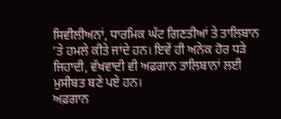ਸਿਵੀਲੀਅਨਾਂ, ਧਾਰਮਿਕ ਘੱਟ ਗਿਣਤੀਆਂ ਤੇ ਤਾਲਿਬਾਨ ’ਤੇ ਹਮਲੇ ਕੀਤੇ ਜਾਂਦੇ ਹਨ। ਇਵੇਂ ਹੀ ਅਨੇਕ ਹੋਰ ਧੜੇ ਜਿਹਾਦੀ, ਵੱਖਵਾਦੀ ਵੀ ਅਫ਼ਗਾਨ ਤਾਲਿਬਾਨਾਂ ਲਈ ਮੁਸੀਬਤ ਬਣੇ ਪਏ ਹਨ।
ਅਫ਼ਗਾਨ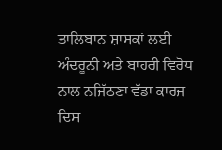ਤਾਲਿਬਾਨ ਸ਼ਾਸਕਾਂ ਲਈ ਅੰਦਰੂਨੀ ਅਤੇ ਬਾਹਰੀ ਵਿਰੋਧ ਨਾਲ ਨਜਿੱਠਣਾ ਵੱਡਾ ਕਾਰਜ ਦਿਸ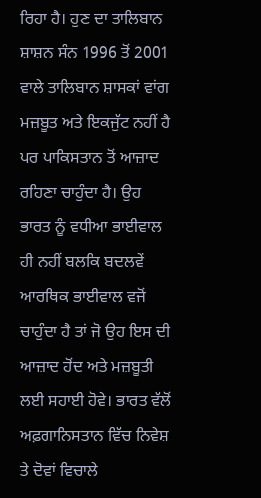ਰਿਹਾ ਹੈ। ਹੁਣ ਦਾ ਤਾਲਿਬਾਨ ਸ਼ਾਸ਼ਨ ਸੰਨ 1996 ਤੋਂ 2001 ਵਾਲੇ ਤਾਲਿਬਾਨ ਸ਼ਾਸਕਾਂ ਵਾਂਗ ਮਜ਼ਬੂਤ ਅਤੇ ਇਕਜੁੱਟ ਨਹੀਂ ਹੈ ਪਰ ਪਾਕਿਸਤਾਨ ਤੋਂ ਆਜ਼ਾਦ ਰਹਿਣਾ ਚਾਹੁੰਦਾ ਹੈ। ਉਹ ਭਾਰਤ ਨੂੰ ਵਧੀਆ ਭਾਈਵਾਲ ਹੀ ਨਹੀਂ ਬਲਕਿ ਬਦਲਵੇਂ ਆਰਥਿਕ ਭਾਈਵਾਲ ਵਜੋਂ ਚਾਹੁੰਦਾ ਹੈ ਤਾਂ ਜੋ ਉਹ ਇਸ ਦੀ ਆਜ਼ਾਦ ਹੋਂਦ ਅਤੇ ਮਜ਼ਬੂਤੀ ਲਈ ਸਹਾਈ ਹੋਵੇ। ਭਾਰਤ ਵੱਲੋਂ ਅਫ਼ਗਾਨਿਸਤਾਨ ਵਿੱਚ ਨਿਵੇਸ਼ ਤੇ ਦੋਵਾਂ ਵਿਚਾਲੇ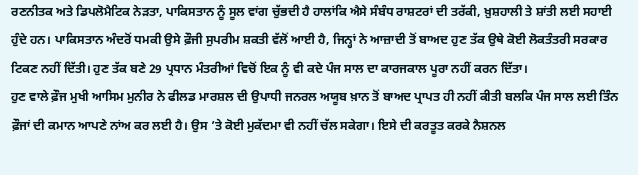ਰਣਨੀਤਕ ਅਤੇ ਡਿਪਲੋਮੈਟਿਕ ਨੇੜਤਾ, ਪਾਕਿਸਤਾਨ ਨੂੰ ਸੂਲ ਵਾਂਗ ਚੁੱਭਦੀ ਹੈ ਹਾਲਾਂਕਿ ਐਸੇ ਸੰਬੰਧ ਰਾਸ਼ਟਰਾਂ ਦੀ ਤਰੱਕੀ, ਖ਼ੁਸ਼ਹਾਲੀ ਤੇ ਸ਼ਾਂਤੀ ਲਈ ਸਹਾਈ ਹੁੰਦੇ ਹਨ। ਪਾਕਿਸਤਾਨ ਅੰਦਰੋਂ ਧਮਕੀ ਉਸੇ ਫ਼ੌਜੀ ਸੁਪਰੀਮ ਸ਼ਕਤੀ ਵੱਲੋਂ ਆਈ ਹੈ, ਜਿਨ੍ਹਾਂ ਨੇ ਆਜ਼ਾਦੀ ਤੋਂ ਬਾਅਦ ਹੁਣ ਤੱਕ ਉਥੇ ਕੋਈ ਲੋਕਤੰਤਰੀ ਸਰਕਾਰ ਟਿਕਣ ਨਹੀਂ ਦਿੱਤੀ। ਹੁਣ ਤੱਕ ਬਣੇ 29 ਪ੍ਰਧਾਨ ਮੰਤਰੀਆਂ ਵਿਚੋਂ ਇਕ ਨੂੰ ਵੀ ਕਦੇ ਪੰਜ ਸਾਲ ਦਾ ਕਾਰਜਕਾਲ ਪੂਰਾ ਨਹੀਂ ਕਰਨ ਦਿੱਤਾ।
ਹੁਣ ਵਾਲੇ ਫ਼ੌਜ ਮੁਖੀ ਆਸਿਮ ਮੁਨੀਰ ਨੇ ਫੀਲਡ ਮਾਰਸ਼ਲ ਦੀ ਉਪਾਧੀ ਜਨਰਲ ਅਯੂਬ ਖ਼ਾਨ ਤੋਂ ਬਾਅਦ ਪ੍ਰਾਪਤ ਹੀ ਨਹੀਂ ਕੀਤੀ ਬਲਕਿ ਪੰਜ ਸਾਲ ਲਈ ਤਿੰਨ ਫ਼ੌਜਾਂ ਦੀ ਕਮਾਨ ਆਪਣੇ ਨਾਂਅ ਕਰ ਲਈ ਹੈ। ਉਸ ’ਤੇ ਕੋਈ ਮੁਕੱਦਮਾ ਵੀ ਨਹੀਂ ਚੱਲ ਸਕੇਗਾ। ਇਸੇ ਦੀ ਕਰਤੂਤ ਕਰਕੇ ਨੈਸ਼ਨਲ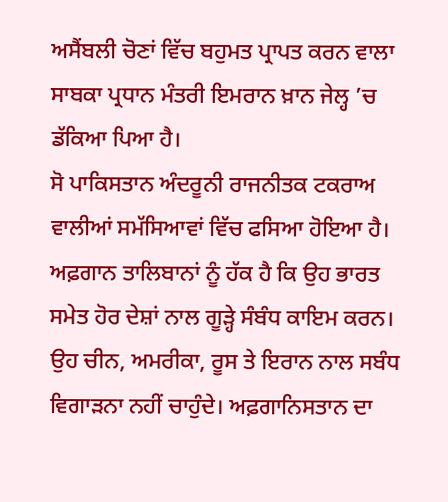ਅਸੈਂਬਲੀ ਚੋਣਾਂ ਵਿੱਚ ਬਹੁਮਤ ਪ੍ਰਾਪਤ ਕਰਨ ਵਾਲਾ ਸਾਬਕਾ ਪ੍ਰਧਾਨ ਮੰਤਰੀ ਇਮਰਾਨ ਖ਼ਾਨ ਜੇਲ੍ਹ ’ਚ ਡੱਕਿਆ ਪਿਆ ਹੈ।
ਸੋ ਪਾਕਿਸਤਾਨ ਅੰਦਰੂਨੀ ਰਾਜਨੀਤਕ ਟਕਰਾਅ ਵਾਲੀਆਂ ਸਮੱਸਿਆਵਾਂ ਵਿੱਚ ਫਸਿਆ ਹੋਇਆ ਹੈ। ਅਫ਼ਗਾਨ ਤਾਲਿਬਾਨਾਂ ਨੂੰ ਹੱਕ ਹੈ ਕਿ ਉਹ ਭਾਰਤ ਸਮੇਤ ਹੋਰ ਦੇਸ਼ਾਂ ਨਾਲ ਗੂੜ੍ਹੇ ਸੰਬੰਧ ਕਾਇਮ ਕਰਨ। ਉਹ ਚੀਨ, ਅਮਰੀਕਾ, ਰੂਸ ਤੇ ਇਰਾਨ ਨਾਲ ਸਬੰਧ ਵਿਗਾੜਨਾ ਨਹੀਂ ਚਾਹੁੰਦੇ। ਅਫ਼ਗਾਨਿਸਤਾਨ ਦਾ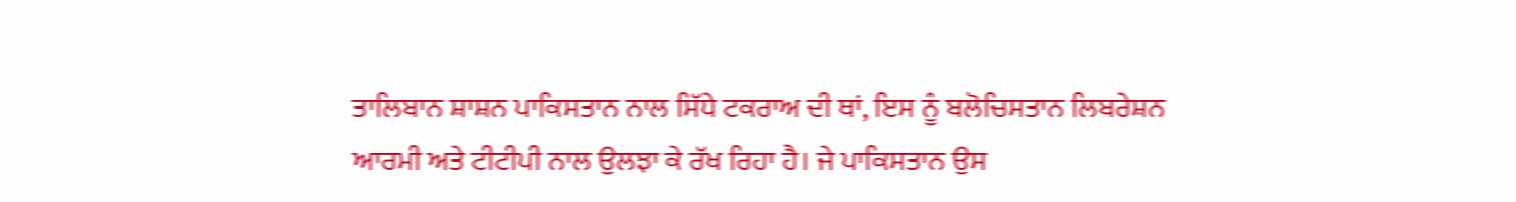ਤਾਲਿਬਾਨ ਸ਼ਾਸ਼ਨ ਪਾਕਿਸਤਾਨ ਨਾਲ ਸਿੱਧੇ ਟਕਰਾਅ ਦੀ ਥਾਂ, ਇਸ ਨੂੰ ਬਲੋਚਿਸਤਾਨ ਲਿਬਰੇਸ਼ਨ ਆਰਮੀ ਅਤੇ ਟੀਟੀਪੀ ਨਾਲ ਉਲਝਾ ਕੇ ਰੱਖ ਰਿਹਾ ਹੈ। ਜੇ ਪਾਕਿਸਤਾਨ ਉਸ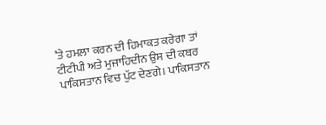’ਤੇ ਹਮਲਾ ਕਰਨ ਦੀ ਹਿਮਾਕਤ ਕਰੇਗਾ ਤਾਂ ਟੀਟੀਪੀ ਅਤੇ ਮੁਜਾਹਿਦੀਨ ਉਸ ਦੀ ਕਬਰ ਪਾਕਿਸਤਾਨ ਵਿਚ ਪੁੱਟ ਦੇਣਗੇ। ਪਾਕਿਸਤਾਨ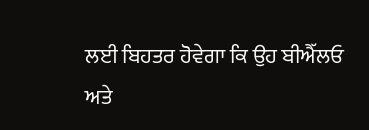ਲਈ ਬਿਹਤਰ ਹੋਵੇਗਾ ਕਿ ਉਹ ਬੀਐੱਲਓ ਅਤੇ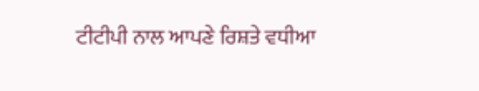ਟੀਟੀਪੀ ਨਾਲ ਆਪਣੇ ਰਿਸ਼ਤੇ ਵਧੀਆ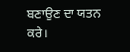ਬਣਾਉਣ ਦਾ ਯਤਨ ਕਰੇ।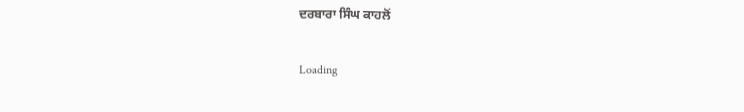ਦਰਬਾਰਾ ਸਿੰਘ ਕਾਹਲੋਂ

Loading